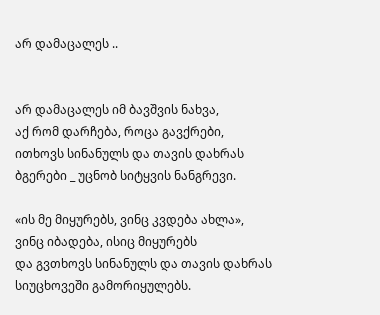არ დამაცალეს ..


არ დამაცალეს იმ ბავშვის ნახვა,
აქ რომ დარჩება, როცა გავქრები,
ითხოვს სინანულს და თავის დახრას
ბგერები _ უცნობ სიტყვის ნანგრევი.

«ის მე მიყურებს, ვინც კვდება ახლა»,
ვინც იბადება, ისიც მიყურებს
და გვთხოვს სინანულს და თავის დახრას
სიუცხოვეში გამორიყულებს.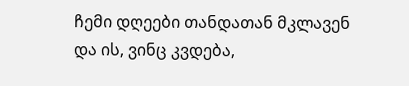ჩემი დღეები თანდათან მკლავენ
და ის, ვინც კვდება,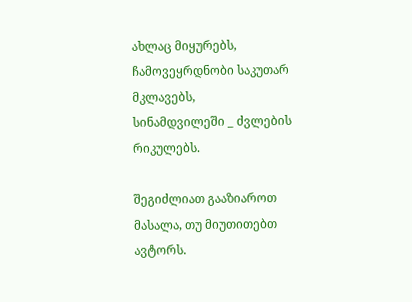ახლაც მიყურებს,
ჩამოვეყრდნობი საკუთარ მკლავებს,
სინამდვილეში _ ძვლების რიკულებს.

შეგიძლიათ გააზიაროთ მასალა, თუ მიუთითებთ ავტორს.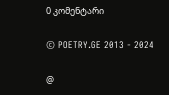0 კომენტარი

© POETRY.GE 2013 - 2024

@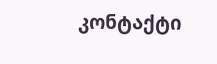კონტაქტი